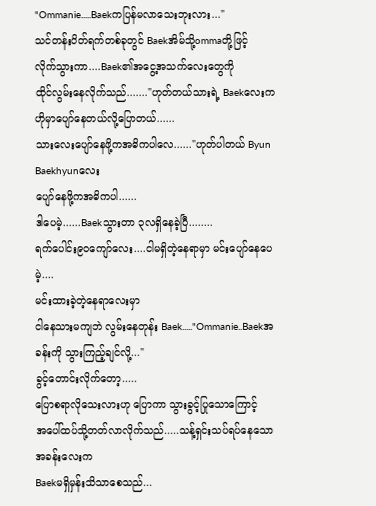"Ommanie.....Baekကပြန်မလာသေးဘုးလား..."
သင်တန်းပိတ်ရက်တစ်ခုတွင် Baekအိမ်သို့ommaတို့ဖြင့်
လိုက်သွားကာ....Baek၏အငွေ့အသက်လေးတွေကို
ထိုင်လွမ်းနေလိုက်သည်......."ဟုတ်တယ်သားရဲ့ Baekလေးက
ဟိုမှာပျော်နေတယ်လို့ပြောတယ်......
သားလေးပျော်နေဖို့ကအဓိကပါလေ......"ဟုတ်ပါတယ် Byun Baekhyunလေး
ပျော်နေဖို့ကအဓိကပါ......
ဒါပေမဲ့......Baekသွားတာ ၃လရှိနေခဲ့ပြီ........
ရက်ပေါင်း၉၀ကျော်လေး....ငါမရှိတဲ့နေရာမှာ မင်းပျော်နေပေမဲ့....
မင်းထားခဲ့တဲ့နေရာလေးမှာ
ငါနေသားမကျဘဲ လွမ်းနေတုန်း Baek....."Ommanie..Baekအခန်းကို သွားကြည့်ချင်လို့..."
ခွင့်တောင်းလိုက်တော့.....
ပြောစရာလိုသေးလားဟု ပြောကာ သွားခွင့်ပြုသောကြောင့်
အပေါ်ထပ်သို့တတ်လာလိုက်သည်.....သန့်ရှင်းသပ်ရပ်နေသော အခန်းလေးက
Baekမရှိမှန်းသိသာစေသည်...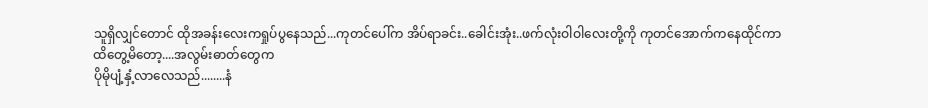သူရှိလျှင်တောင် ထိုအခန်းလေးကရှုပ်ပွနေသည်...ကုတင်ပေါ်က အိပ်ရာခင်း..ခေါင်းအုံး..ဖက်လုံးဝါဝါလေးတို့ကို ကုတင်အောက်ကနေထိုင်ကာ
ထိတွေ့မိတော့....အလွမ်းဓာတ်တွေက
ပိုမိုပျံ့နှံ့လာလေသည်........နံ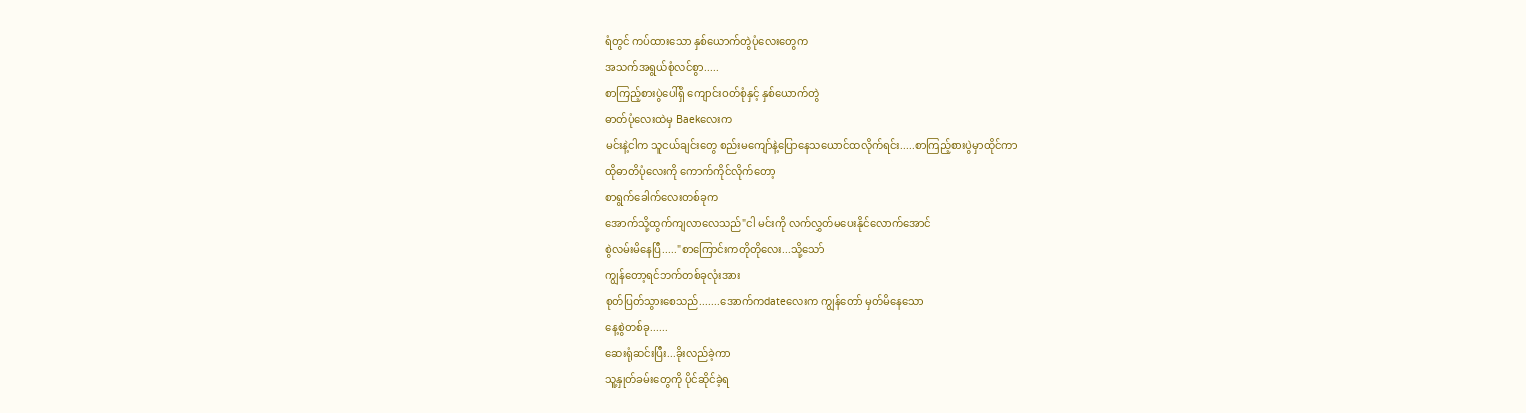ရံတွင် ကပ်ထားသော နှစ်ယောက်တွဲပုံလေးတွေက
အသက်အရွယ်စုံလင်စွာ.....
စာကြည့်စားပွဲပေါ်ရှိ ကျောင်းဝတ်စုံနှင့် နှစ်ယောက်တွဲ
ဓာတ်ပုံလေးထဲမှ Baekလေးက
မင်းနဲ့ငါက သူငယ်ချင်းတွေ စည်းမကျော်နဲ့ပြောနေသယောင်ထလိုက်ရင်း.....စာကြည့်စားပွဲမှာထိုင်ကာ
ထိုဓာတိပုံလေးကို ကောက်ကိုင်လိုက်တော့
စာရွက်ခေါက်လေးတစ်ခုက
အောက်သို့ထွက်ကျလာလေသည်"ငါ မင်းကို လက်လွှတ်မပေးနိုင်လောက်အောင်
စွဲလမ်းမိနေပြီ....."စာကြောင်းကတိုတိုလေး...သို့သော်
ကျွန်တော့ရင်ဘက်တစ်ခုလုံးအား
စုတ်ပြတ်သွားစေသည်.......အောက်ကdateလေးက ကျွန်တော် မှတ်မိနေသော
နေ့စွဲတစ်ခု......
ဆေးရုံဆင်းပြီး...ခိုးလည်ခဲ့ကာ
သူ့နှုတ်ခမ်းတွေကို ပိုင်ဆိုင်ခဲ့ရ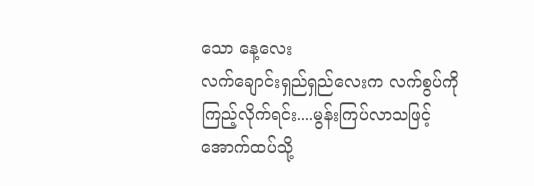သော နေ့လေး
လက်ချောင်းရှည်ရှည်လေးက လက်စွပ်ကို
ကြည့်လိုက်ရင်း....မွန်းကြပ်လာသဖြင့်
အောက်ထပ်သို့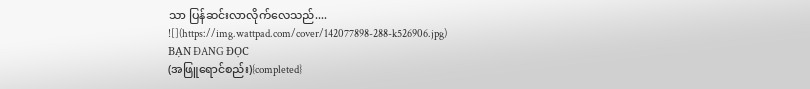သာ ပြန်ဆင်းလာလိုက်လေသည်....
![](https://img.wattpad.com/cover/142077898-288-k526906.jpg)
BẠN ĐANG ĐỌC
(အဖြူရောင်စည်း){completed}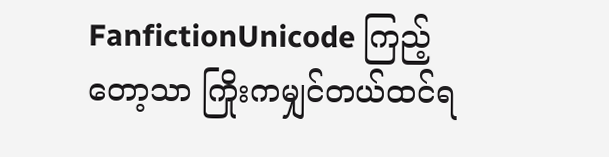FanfictionUnicode ကြည့်တော့သာ ကြိုးကမျှင်တယ်ထင်ရ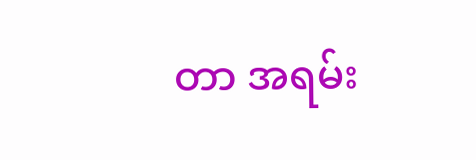တာ အရမ်း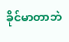ခိုင်မာတာဘဲ